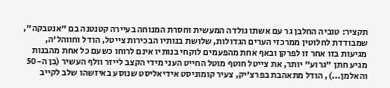תקציר: טוביה החלבן גר עם אשתו גולדה המעשית וחסרת המנוחה בעיירה קטנטנה בם "אנטבקה", שמבודדת לחלוטין ממרכזי הערים הגדולות, שלושת בנותיו הבכירות צייטל, הודל וחווהל'ה, מגיעות בזו אחר זו לפרקן ובאף אחת מהפעמים לוקחי בנותיו אינם לרוחו כשעם כל אחת מהבנות מגיע חתן "גרוע" יותר, את צייטל חוטף מוטל החייט העני מידי הקצב לייזר וולף העשיר (בן ה-50 והאלמן...), הודל מתאהבת בפרצ'יק, צעיר קומוניסט אידיאליסט שנוסע באיזשהו שלב לקייב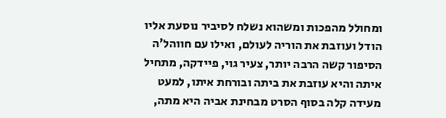ומחולל מהפכות ומשהוא נשלח לסיביר נוסעת אליו הודל ועוזבת את הוריה לעולם, ואילו עם חווהל'ה הסיפור קשה הרבה יותר, צעיר גוי, פיידקה, מתחיל איתה והיא עוזבת את ביתה ובורחת איתו, למעט מעידה קלה בסוף הסרט מבחינת אביה היא מתה,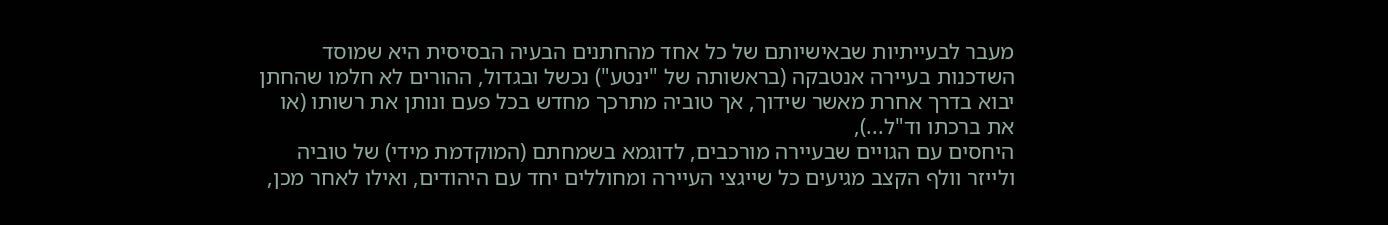מעבר לבעייתיות שבאישיותם של כל אחד מהחתנים הבעיה הבסיסית היא שמוסד השדכנות בעיירה אנטבקה (בראשותה של "ינטע") נכשל ובגדול, ההורים לא חלמו שהחתן יבוא בדרך אחרת מאשר שידוך, אך טוביה מתרכך מחדש בכל פעם ונותן את רשותו (או את ברכתו וד"ל...),
היחסים עם הגויים שבעיירה מורכבים, לדוגמא בשמחתם (המוקדמת מידי) של טוביה ולייזר וולף הקצב מגיעים כל שייגצי העיירה ומחוללים יחד עם היהודים, ואילו לאחר מכן,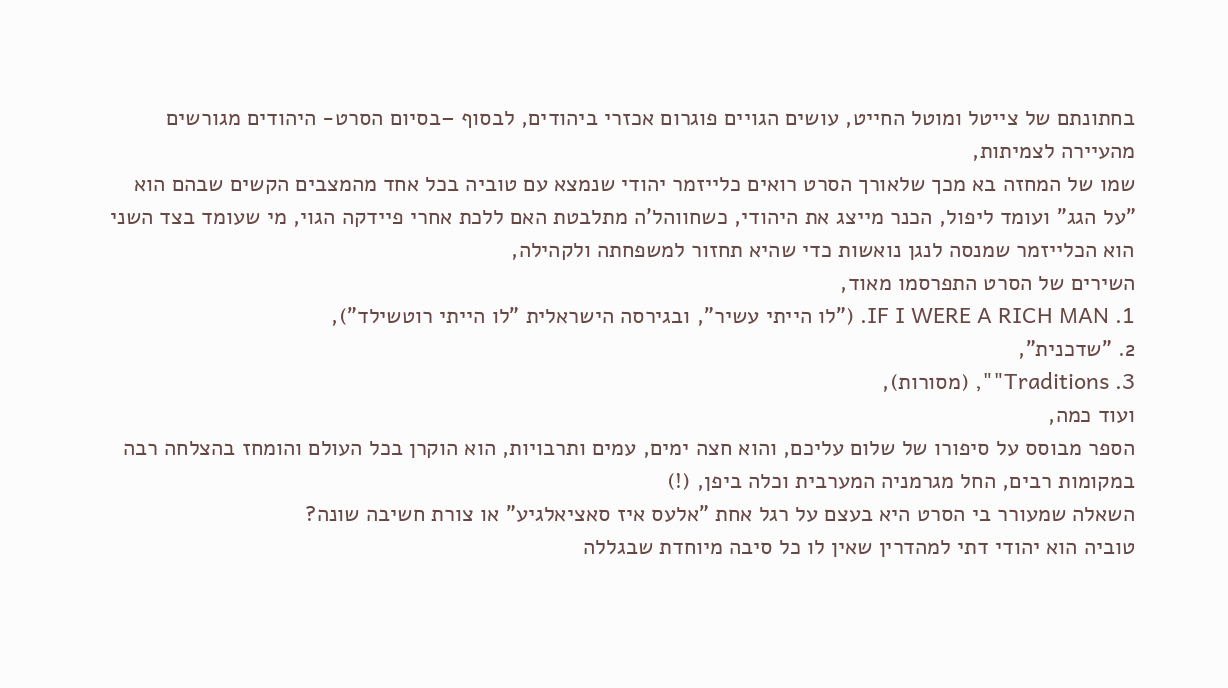בחתונתם של צייטל ומוטל החייט, עושים הגויים פוגרום אכזרי ביהודים, לבסוף –בסיום הסרט- היהודים מגורשים מהעיירה לצמיתות,
שמו של המחזה בא מכך שלאורך הסרט רואים כלייזמר יהודי שנמצא עם טוביה בכל אחד מהמצבים הקשים שבהם הוא "על הגג" ועומד ליפול, הכנר מייצג את היהודי, כשחווהל'ה מתלבטת האם ללכת אחרי פיידקה הגוי, מי שעומד בצד השני הוא הכלייזמר שמנסה לנגן נואשות כדי שהיא תחזור למשפחתה ולקהילה,
השירים של הסרט התפרסמו מאוד,
1. IF I WERE A RICH MAN. ("לו הייתי עשיר", ובגירסה הישראלית "לו הייתי רוטשילד"),
2. "שדכנית",
3. Traditions"", (מסורות),
ועוד כמה,
הספר מבוסס על סיפורו של שלום עליכם, והוא חצה ימים, עמים ותרבויות, הוא הוקרן בכל העולם והומחז בהצלחה רבה במקומות רבים, החל מגרמניה המערבית וכלה ביפן, (!)
השאלה שמעורר בי הסרט היא בעצם על רגל אחת "אלעס איז סאציאלגיע" או צורת חשיבה שונה?
טוביה הוא יהודי דתי למהדרין שאין לו כל סיבה מיוחדת שבגללה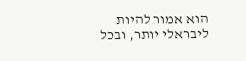הוא אמור להיות ליבראלי יותר, ובכל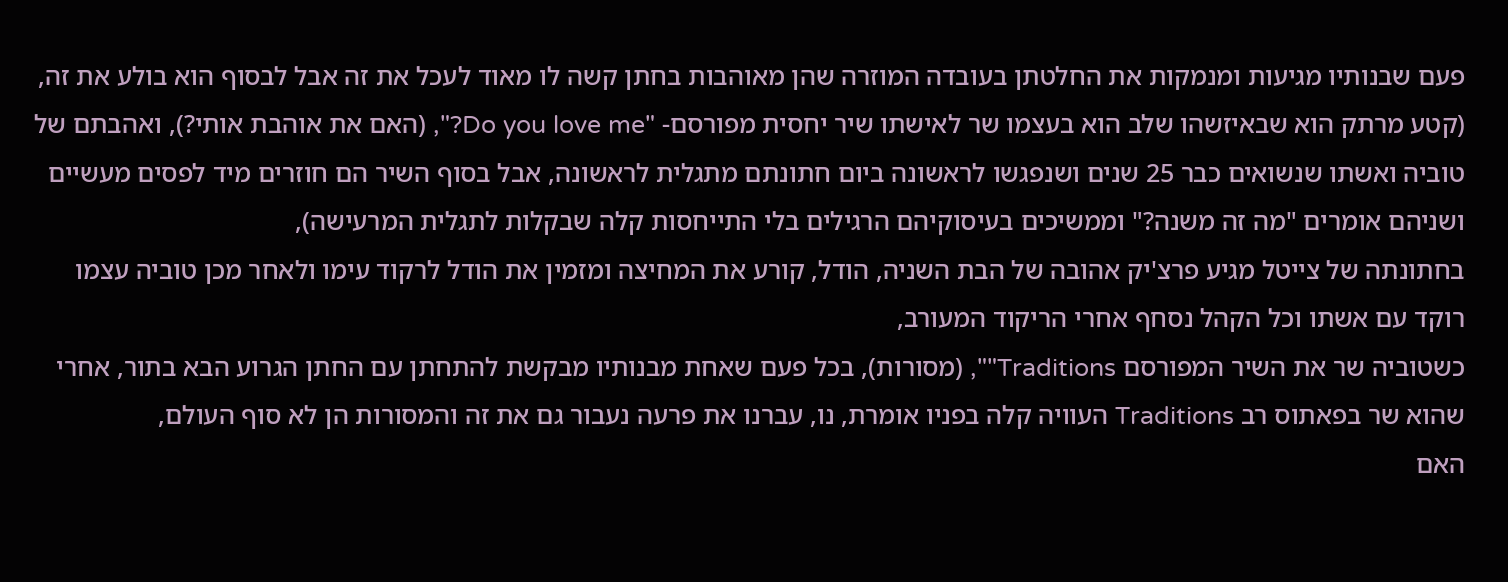פעם שבנותיו מגיעות ומנמקות את החלטתן בעובדה המוזרה שהן מאוהבות בחתן קשה לו מאוד לעכל את זה אבל לבסוף הוא בולע את זה,
(קטע מרתק הוא שבאיזשהו שלב הוא בעצמו שר לאישתו שיר יחסית מפורסם- "Do you love me?", (האם את אוהבת אותי?), ואהבתם של טוביה ואשתו שנשואים כבר 25 שנים ושנפגשו לראשונה ביום חתונתם מתגלית לראשונה, אבל בסוף השיר הם חוזרים מיד לפסים מעשיים ושניהם אומרים "מה זה משנה?" וממשיכים בעיסוקיהם הרגילים בלי התייחסות קלה שבקלות לתגלית המרעישה),
בחתונתה של צייטל מגיע פרצ'יק אהובה של הבת השניה, הודל, קורע את המחיצה ומזמין את הודל לרקוד עימו ולאחר מכן טוביה עצמו רוקד עם אשתו וכל הקהל נסחף אחרי הריקוד המעורב,
כשטוביה שר את השיר המפורסם Traditions"", (מסורות), בכל פעם שאחת מבנותיו מבקשת להתחתן עם החתן הגרוע הבא בתור, אחרי שהוא שר בפאתוס רב Traditions העוויה קלה בפניו אומרת, נו, עברנו את פרעה נעבור גם את זה והמסורות הן לא סוף העולם,
האם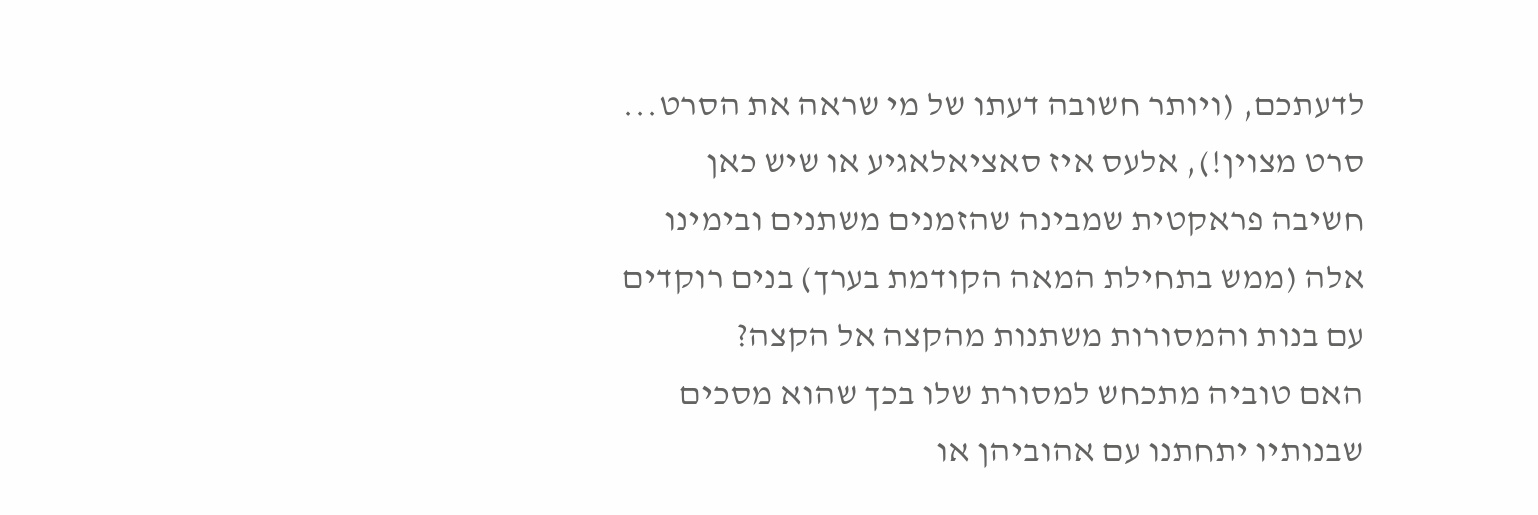לדעתכם, (ויותר חשובה דעתו של מי שראה את הסרט... סרט מצוין!), אלעס איז סאציאלאגיע או שיש כאן חשיבה פראקטית שמבינה שהזמנים משתנים ובימינו אלה (ממש בתחילת המאה הקודמת בערך) בנים רוקדים עם בנות והמסורות משתנות מהקצה אל הקצה?
האם טוביה מתכחש למסורת שלו בכך שהוא מסכים שבנותיו יתחתנו עם אהוביהן או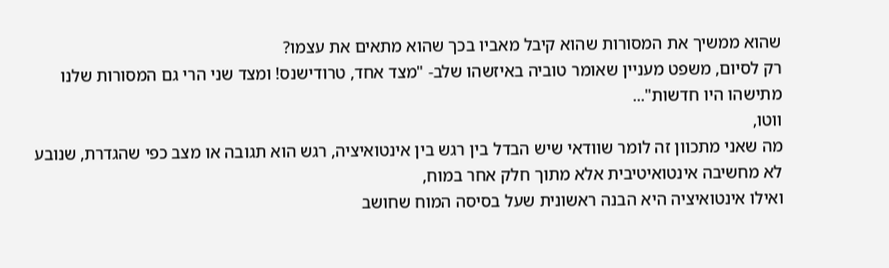שהוא ממשיך את המסורות שהוא קיבל מאביו בכך שהוא מתאים את עצמו?
רק לסיום, משפט מעניין שאומר טוביה באיזשהו שלב- "מצד אחד, טרודישנס! ומצד שני הרי גם המסורות שלנו מתישהו היו חדשות"...
ווטו,
מה שאני מתכוון זה לומר שוודאי שיש הבדל בין רגש בין אינטואיציה, רגש הוא תגובה או מצב כפי שהגדרת, שנובע לא מחשיבה אינטואיטיבית אלא מתוך חלק אחר במוח,
ואילו אינטואיציה היא הבנה ראשונית שעל בסיסה המוח שחושב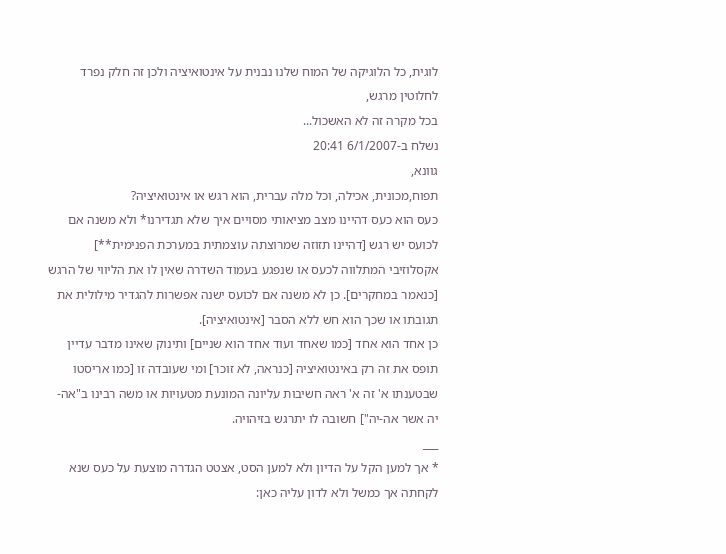לוגית, כל הלוגיקה של המוח שלנו נבנית על אינטואיציה ולכן זה חלק נפרד לחלוטין מרגש,
בכל מקרה זה לא האשכול...
נשלח ב-6/1/2007 20:41
גוונא,
תפוח,מכונית, אכילה, וכל מלה עברית, הוא רגש או אינטואיציה?
כעס הוא כעס דהיינו מצב מציאותי מסויים איך שלא תגדירנו* ולא משנה אם לכועס יש רגש [דהיינו תזוזה שמרוצתה עוצמתית במערכת הפנימית**] אקסלוזיבי המתלווה לכעס או שנפגע בעמוד השדרה שאין לו את הליווי של הרגש [כנאמר במחקרים]. כן לא משנה אם לכועס ישנה אפשרות להגדיר מילולית את תגובתו או שכך הוא חש ללא הסבר [אינטואיציה].
כן אחד הוא אחד [כמו שאחד ועוד אחד הוא שניים] ותינוק שאינו מדבר עדיין תופס את זה רק באינטואיציה [כנראה, לא זוכר] ומי שעובדה זו [כמו אריסטו שבטענתו א' זה א' ראה חשיבות עליונה המונעת מטעויות או משה רבינו ב"אה-יה אשר אה-יה"] חשובה לו יתרגש בזיהויה.
___
* אך למען הקל על הדיון ולא למען הסט, אצטט הגדרה מוצעת על כעס שנא לקחתה אך כמשל ולא לדון עליה כאן: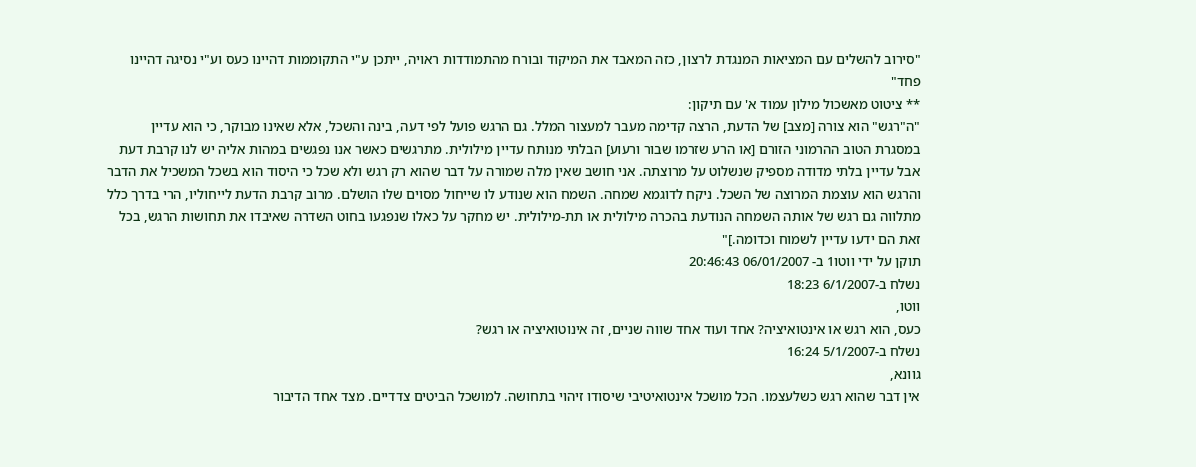"סירוב להשלים עם המציאות המנגדת לרצון, כזה המאבד את המיקוד ובורח מהתמודדות ראויה, ייתכן ע"י התקוממות דהיינו כעס וע"י נסיגה דהיינו פחד"
** ציטוט מאשכול מילון עמוד א' עם תיקון:
"ה"רגש" הוא צורה [מצב] של הדעת, הרצה קדימה מעבר למעצור המלל. גם הרגש פועל לפי דעה, בינה והשכל, אלא שאינו מבוקר, כי הוא עדיין במסגרת הטוב ההרמוני הזורם [או הרע שזרמו שבור ורעוע] הבלתי מנותח עדיין מילולית. מתרגשים כאשר אנו נפגשים במהות אליה יש לנו קרבת דעת אבל עדיין בלתי מדודה מספיק שנשלוט על מרוצתה. אני חושב שאין מלה שמורה על דבר שהוא רק רגש ולא שכל כי היסוד הוא בשכל המשכיל את הדבר והרגש הוא עוצמת המרוצה של השכל. ניקח לדוגמא שמחה. השמח הוא שנודע לו שייחול מסוים שלו הושלם. מרוב קרבת הדעת לייחוליו, הרי בדרך כלל מתלווה גם רגש של אותה השמחה הנודעת בהכרה מילולית או תת-מילולית. יש מחקר על כאלו שנפגעו בחוט השדרה שאיבדו את תחושות הרגש, בכל זאת הם ידעו עדיין לשמוח וכדומה.]"
תוקן על ידי ווטו1 ב- 06/01/2007 20:46:43
נשלח ב-6/1/2007 18:23
ווטו,
כעס, הוא רגש או אינטואיציה? אחד ועוד אחד שווה שניים, זה אינוטואיציה או רגש?
נשלח ב-5/1/2007 16:24
גוונא,
אין דבר שהוא רגש כשלעצמו. הכל מושכל אינטואיטיבי שיסודו זיהוי בתחושה. למושכל הביטים צדדיים. מצד אחד הדיבור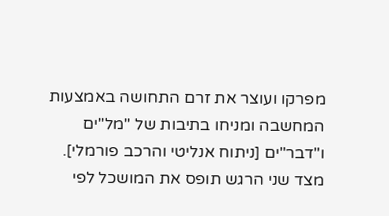מפרקו ועוצר את זרם התחושה באמצעות המחשבה ומניחו בתיבות של "מל"ים ו"דבר"ים [ניתוח אנליטי והרכב פורמלי]. מצד שני הרגש תופס את המושכל לפי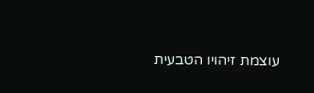עוצמת זיהויו הטבעית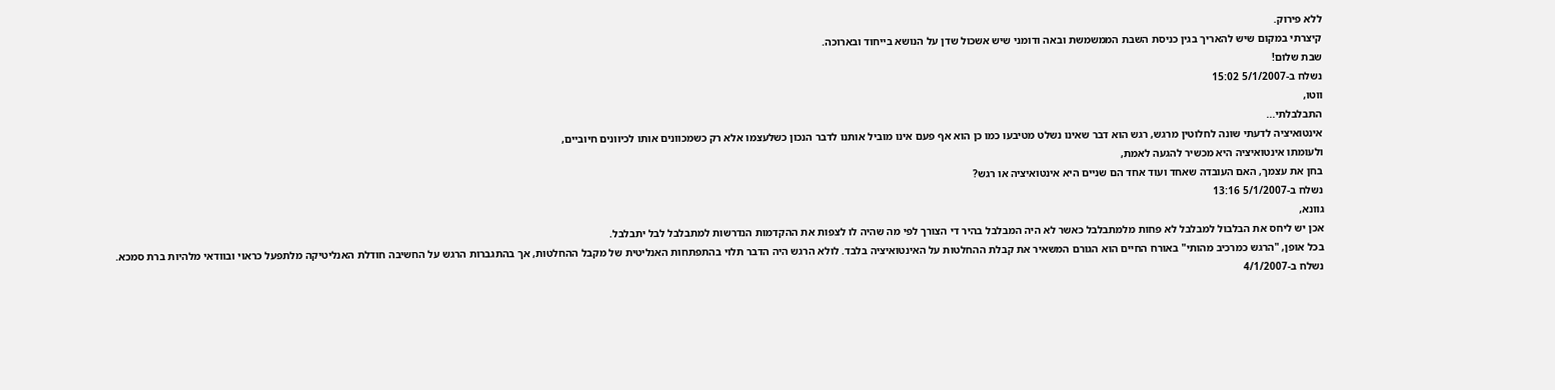ללא פירוק.
קיצרתי במקום שיש להאריך בגין כניסת השבת הממשמשת ובאה ודומני שיש אשכול שדן על הנושא בייחוד ובארוכה.
שבת שלום!
נשלח ב-5/1/2007 15:02
ווטו,
התבלבלתי...
אינטואיציה לדעתי שונה לחלוטין מרגש, רגש הוא דבר שאינו נשלט מטיבעו כמו כן הוא אף פעם אינו מוביל אותנו לדבר הנכון כשלעצמו אלא רק כשמכוונים אותו לכיוונים חיוביים,
ולעומתו אינטואיציה היא מכשיר להגעה לאמת,
בחן את עצמך, האם העובדה שאחד ועוד אחד הם שניים היא אינטואיציה או רגש?
נשלח ב-5/1/2007 13:16
גוונא,
אכן יש ליחס את הבלבול למבלבל לא פחות מלמתבלבל כאשר לא היה המבלבל בהיר די הצורך לפי מה שהיה לו לצפות את ההקדמות הנדרשות למתבלבל לבל יתבלבל.
בכל אופן, "הרגש כמרכיב מהותי" באורח החיים הוא הגורם המשאיר את קבלת ההחלטות על האינטואיציה בלבד. לולא הרגש היה הדבר תלוי בהתפתחות האנליטית של מקבל ההחלטות, אך בהתגברות הרגש על החשיבה חודלת האנליטיקה מלתפעל כראוי ובוודאי מלהיות ברת סמכא.
נשלח ב-4/1/2007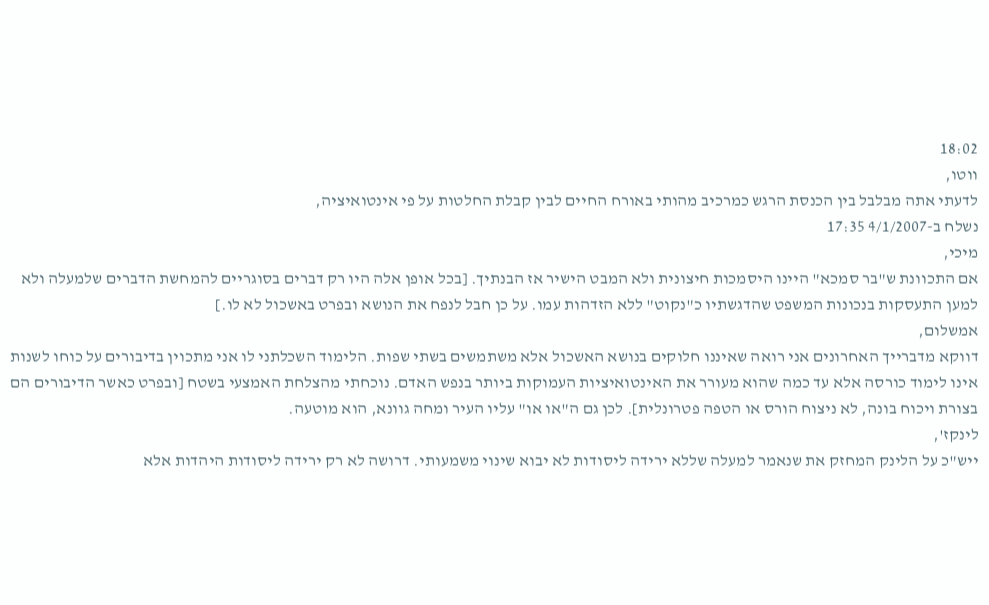18:02
ווטו,
לדעתי אתה מבלבל בין הכנסת הרגש כמרכיב מהותי באורח החיים לבין קבלת החלטות על פי אינטואיציה,
נשלח ב-4/1/2007 17:35
מיכי,
אם התכוונת ש"בר סמכא" היינו היסמכות חיצונית ולא המבט הישיר אז הבנתיך. [בכל אופן אלה היו רק דברים בסוגריים להמחשת הדברים שלמעלה ולא למען התעסקות בנכונות המשפט שהדגשתיו כ"נקוט" ללא הזדהות עמו. על כן חבל לנפח את הנושא ובפרט באשכול לא לו.]
אמשלום,
דווקא מדברייך האחרונים אני רואה שאיננו חלוקים בנושא האשכול אלא משתמשים בשתי שפות. הלימוד השכלתני לו אני מתכוין בדיבורים על כוחו לשנות אינו לימוד כורסה אלא עד כמה שהוא מעורר את האינטואיציות העמוקות ביותר בנפש האדם. נוכחתי מהצלחת האמצעי בשטח [ובפרט כאשר הדיבורים הם בצורת ויכוח בונה, לא ניצוח הורס או הטפה פטרונלית]. לכן גם ה"או או" עליו העיר ומחה גוונא, הוא מוטעה.
לינקז',
ייש"כ על הלינק המחזק את שנאמר למעלה שללא ירידה ליסודות לא יבוא שינוי משמעותי. דרושה לא רק ירידה ליסודות היהדות אלא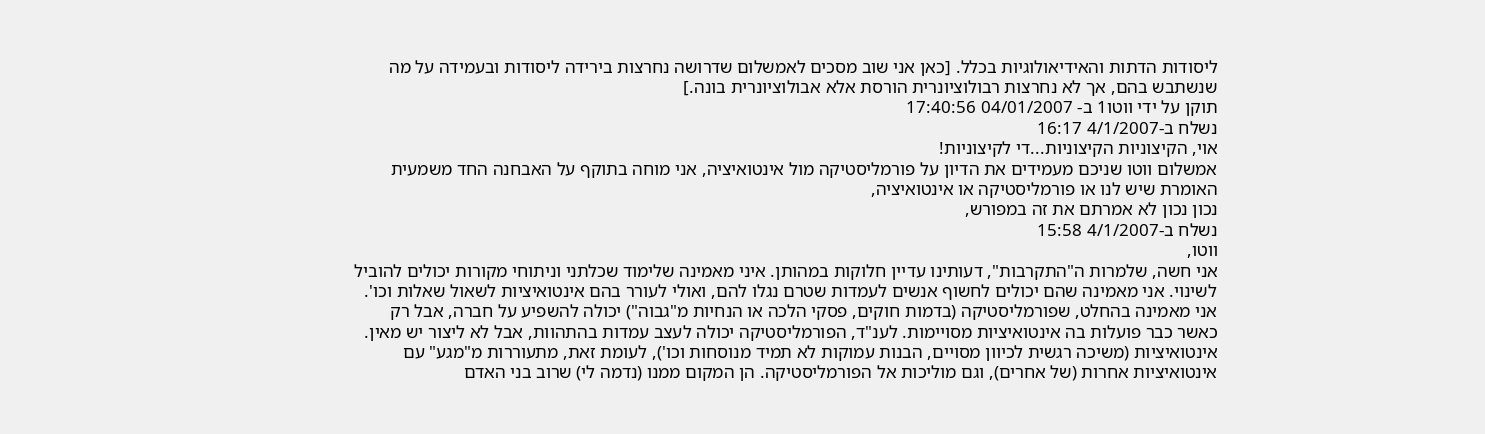ליסודות הדתות והאידיאולוגיות בכלל. [כאן אני שוב מסכים לאמשלום שדרושה נחרצות בירידה ליסודות ובעמידה על מה שנשתבש בהם, אך לא נחרצות רבולוציונרית הורסת אלא אבולוציונרית בונה.]
תוקן על ידי ווטו1 ב- 04/01/2007 17:40:56
נשלח ב-4/1/2007 16:17
אוי, הקיצוניות הקיצוניות...די לקיצוניות!
אמשלום ווטו שניכם מעמידים את הדיון על פורמליסטיקה מול אינטואיציה, אני מוחה בתוקף על האבחנה החד משמעית האומרת שיש לנו או פורמליסטיקה או אינטואיציה,
נכון נכון לא אמרתם את זה במפורש,
נשלח ב-4/1/2007 15:58
ווטו,
אני חשה, שלמרות ה"התקרבות", דעותינו עדיין חלוקות במהותן. איני מאמינה שלימוד שכלתני וניתוחי מקורות יכולים להוביל לשינוי. אני מאמינה שהם יכולים לחשוף אנשים לעמדות שטרם נגלו להם, ואולי לעורר בהם אינטואיציות לשאול שאלות וכו'. אני מאמינה בהחלט, שפורמליסטיקה (בדמות חוקים, פסקי הלכה או הנחיות מ"גבוה") יכולה להשפיע על חברה, אבל רק כאשר כבר פועלות בה אינטואיציות מסויימות. לענ"ד, הפורמליסטיקה יכולה לעצב עמדות בהתהוות, אבל לא ליצור יש מאין. אינטואיציות (משיכה רגשית לכיוון מסויים, הבנות עמוקות לא תמיד מנוסחות וכו'), לעומת זאת, מתעוררות מ"מגע" עם אינטואיציות אחרות (של אחרים), וגם מוליכות אל הפורמליסטיקה. הן המקום ממנו (נדמה לי) שרוב בני האדם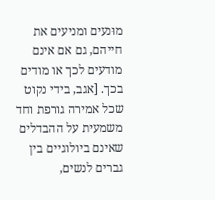מוּנעים ומניעים את חייהם, גם אם אינם מודעים לכך או מודים בכך. [אגב, בידי נקוט שכל אמירה גורפת וחד משמעית על ההבדלים שאינם ביולוגיים בין גברים לנשים,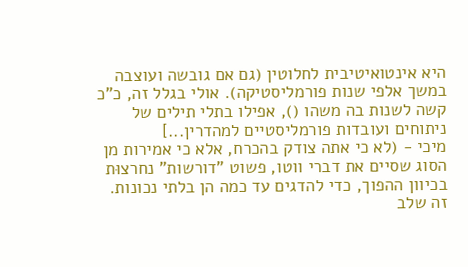היא אינטואיטיבית לחלוטין (גם אם גובשה ועוצבה במשך אלפי שנות פורמליסטיקה). אולי בגלל זה, כ"כ קשה לשנות בה משהו (), אפילו בתלי תילים של ניתוחים ועובדות פורמליסטיים למהדרין...]
מיכי - (לא כי אתה צודק בהכרח, אלא כי אמירות מן הסוג שסיים את דברי ווטו, פשוט "דורשות" נחרצוּת בכיוון ההפוך, כדי להדגים עד כמה הן בלתי נכונות. זה שלב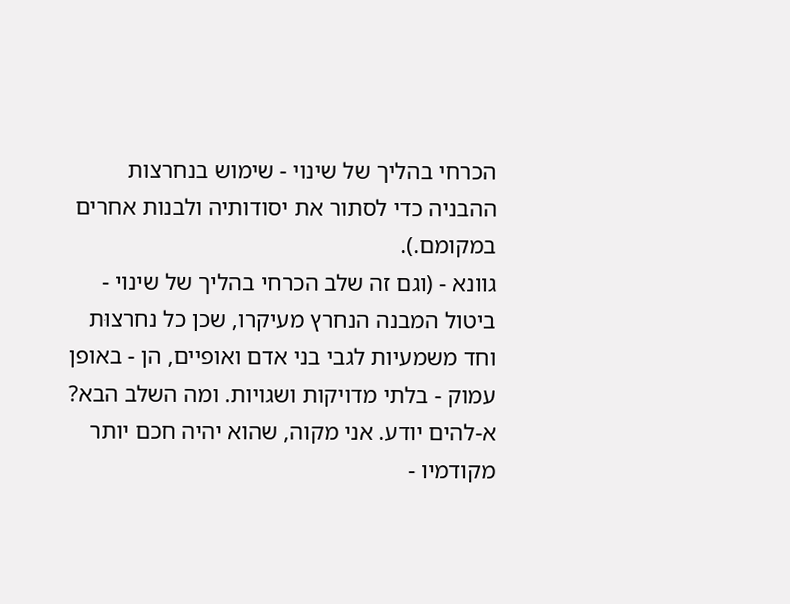הכרחי בהליך של שינוי - שימוש בנחרצות ההבניה כדי לסתור את יסודותיה ולבנות אחרים במקומם.).
גוונא - (וגם זה שלב הכרחי בהליך של שינוי - ביטול המבנה הנחרץ מעיקרו, שכן כל נחרצוּת וחד משמעיות לגבי בני אדם ואופיים, הן - באופן עמוק - בלתי מדויקות ושגויות. ומה השלב הבא? א-להים יודע. אני מקוה, שהוא יהיה חכם יותר מקודמיו -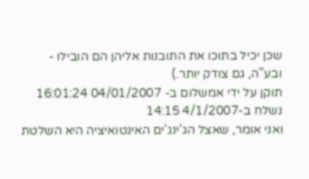שכן יכיל בתוכו את התובנות אליהן הם הובילו - ובע"ה, גם צודק יותר.)
תוקן על ידי אמשלום ב- 04/01/2007 16:01:24
נשלח ב-4/1/2007 14:15
ואני אומר, שאצל הג'ינג'ים האינטואיציה היא השלטת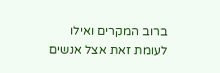ברוב המקרים ואילו לעומת זאת אצל אנשים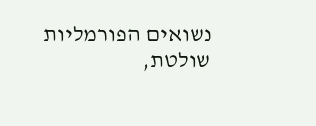נשואים הפורמליות שולטת,